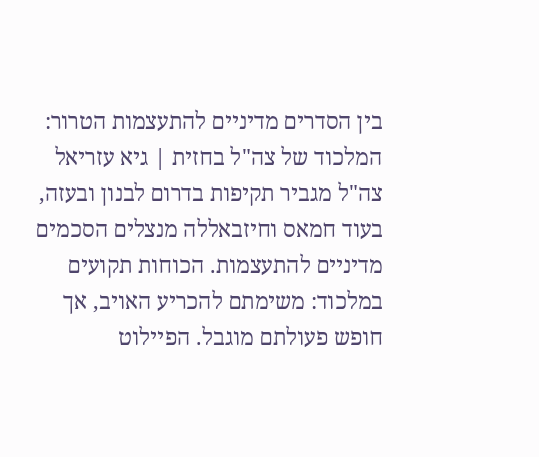בין הסדרים מדיניים להתעצמות הטרור: המלכוד של צה"ל בחזית | גיא עזריאל
צה"ל מגביר תקיפות בדרום לבנון ובעזה, בעוד חמאס וחיזבאללה מנצלים הסכמים מדיניים להתעצמות. הכוחות תקועים במלכוד: משימתם להכריע האויב, אך חופש פעולתם מוגבל. הפיילוט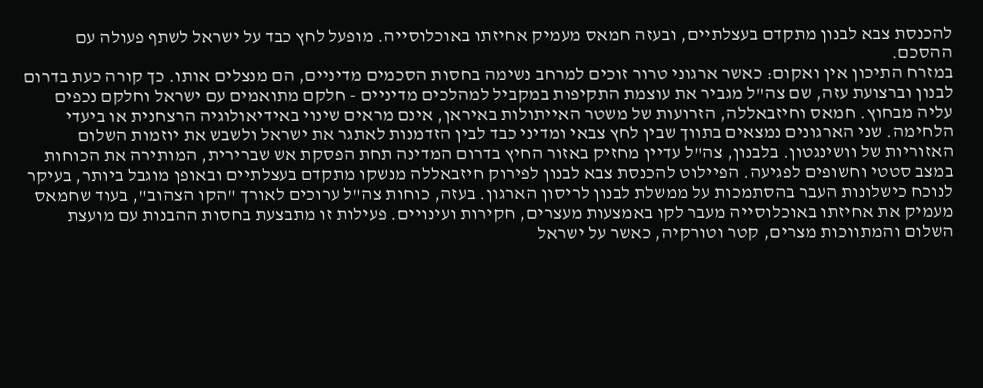להכנסת צבא לבנון מתקדם בעצלתיים, ובעזה חמאס מעמיק אחיזתו באוכלוסייה. מופעל לחץ כבד על ישראל לשתף פעולה עם ההסכם.
במזרח התיכון אין ואקום: כאשר ארגוני טרור זוכים למרחב נשימה בחסות הסכמים מדיניים, הם מנצלים אותו. כך קורה כעת בדרום לבנון וברצועת עזה, שם צה"ל מגביר את עוצמת התקיפות במקביל למהלכים מדיניים - חלקם מתואמים עם ישראל וחלקם נכפים עליה מבחוץ. חמאס וחיזבאללה, הזרועות של משטר האייתולות באיראן, אינם מראים שינוי באידיאולוגיה הרצחנית או ביעדי הלחימה. שני הארגונים נמצאים בתווך שבין לחץ צבאי ומדיני כבד לבין הזדמנות לאתגר את ישראל ולשבש את יוזמות השלום האזוריות של וושינגטון. בלבנון, צה"ל עדיין מחזיק באזור החיץ בדרום המדינה תחת הפסקת אש שברירית, המותירה את הכוחות במצב סטטי וחשופים לפגיעה. הפיילוט להכנסת צבא לבנון לפירוק חיזבאללה מנשקו מתקדם בעצלתיים ובאופן מוגבל ביותר, בעיקר לנוכח כישלונות העבר בהסתמכות על ממשלת לבנון לריסון הארגון. בעזה, כוחות צה"ל ערוכים לאורך "הקו הצהוב", בעוד שחמאס מעמיק את אחיזתו באוכלוסייה מעבר לקו באמצעות מעצרים, חקירות ועינויים. פעילות זו מתבצעת בחסות ההבנות עם מועצת השלום והמתווכות מצרים, קטר וטורקיה, כאשר על ישראל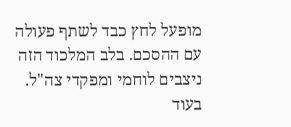מופעל לחץ כבד לשתף פעולה עם ההסכם. בלב המלכוד הזה ניצבים לוחמי ומפקדי צה"ל. בעוד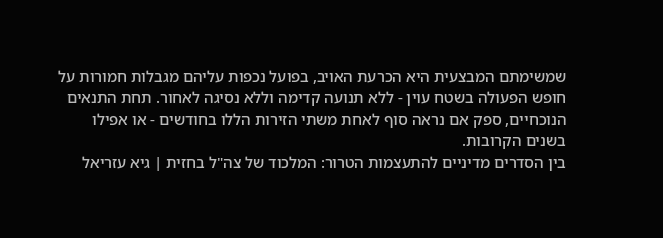שמשימתם המבצעית היא הכרעת האויב, בפועל נכפות עליהם מגבלות חמורות על חופש הפעולה בשטח עוין - ללא תנועה קדימה וללא נסיגה לאחור. תחת התנאים הנוכחיים, ספק אם נראה סוף לאחת משתי הזירות הללו בחודשים - או אפילו בשנים הקרובות.
בין הסדרים מדיניים להתעצמות הטרור: המלכוד של צה"ל בחזית | גיא עזריאל